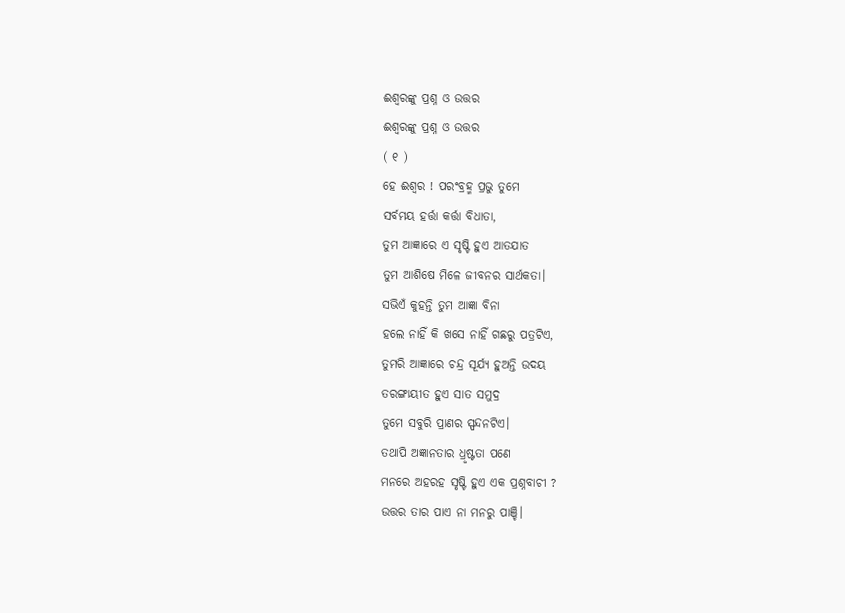ଈଶ୍ୱରଙ୍କୁ ପ୍ରଶ୍ନ ଓ ଉତ୍ତର
ଈଶ୍ୱରଙ୍କୁ ପ୍ରଶ୍ନ ଓ ଉତ୍ତର
( ୧ )
ହେ ଈଶ୍ଵର ! ପରଂବ୍ରହ୍ମ ପ୍ରଭୁ ତୁମେ
ସର୍ବମୟ ହର୍ତ୍ତା କର୍ତ୍ତା ବିଧାତା,
ତୁମ ଆଜ୍ଞାରେ ଏ ସୃଷ୍ଟି ହୁଏ ଆତଯାତ
ତୁମ ଆଶିଷେ ମିଳେ ଜୀବନର ସାର୍ଥକତା।
ସଭିଏଁ କୁହନ୍ତି ତୁମ ଆଜ୍ଞା ବିନା
ହଲେ ନାହିଁ କି ଖସେ ନାହିଁ ଗଛରୁ ପତ୍ରଟିଏ,
ତୁମରି ଆଜ୍ଞାରେ ଚନ୍ଦ୍ର ସୂର୍ଯ୍ୟ ହୁଅନ୍ତି ଉଦୟ
ତରଙ୍ଗାୟୀତ ହୁଏ ସାତ ସମୁଦ୍ର
ତୁମେ ସବୁରି ପ୍ରାଣର ସ୍ପନ୍ଦନଟିଏ।
ତଥାପି ଅଜ୍ଞାନତାର ଧ୍ରୃଷ୍ଟତା ପଣେ
ମନରେ ଅହରହ ସୃଷ୍ଟି ହୁଏ ଏକ ପ୍ରଶ୍ନବାଚୀ ?
ଉତ୍ତର ତାର ପାଏ ନା ମନରୁ ପାଞ୍ଚି।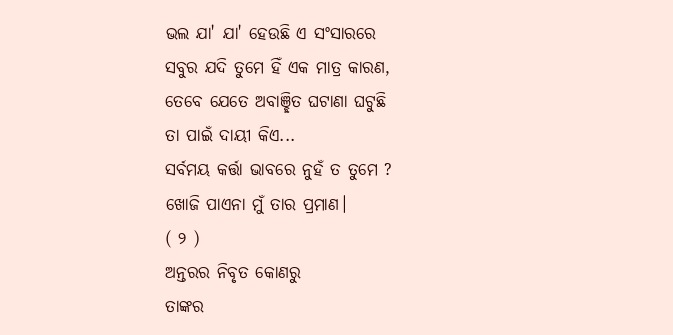ଭଲ ଯା' ଯା' ହେଉଛି ଏ ସଂସାରରେ
ସବୁର ଯଦି ତୁମେ ହିଁ ଏକ ମାତ୍ର କାରଣ,
ତେବେ ଯେତେ ଅବାଞ୍ଛିତ ଘଟାଣା ଘଟୁଛି
ତା ପାଇଁ ଦାୟୀ କିଏ...
ସର୍ବମୟ କର୍ତ୍ତା ଭାବରେ ନୁହଁ ତ ତୁମେ ?
ଖୋଜି ପାଏନା ମୁଁ ତାର ପ୍ରମାଣ।
( ୨ )
ଅନ୍ତରର ନିବୃତ କୋଣରୁ
ତାଙ୍କର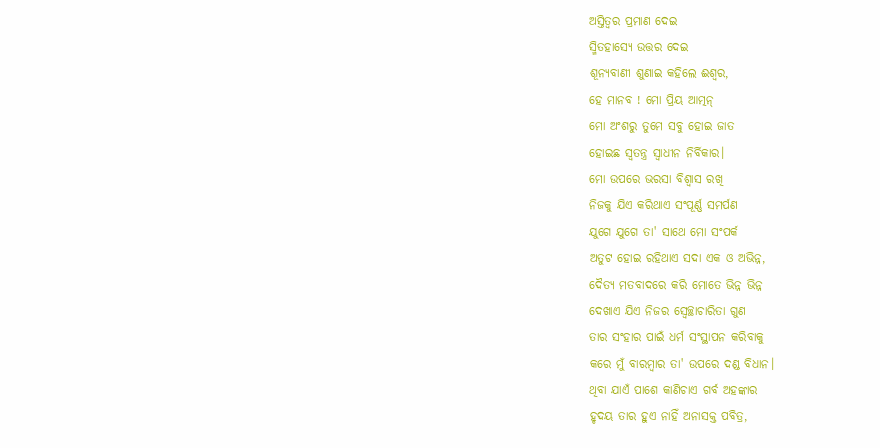ଅସ୍ତିତ୍ୱର ପ୍ରମାଣ ଦେଇ
ସ୍ମିତହାସ୍ୟେ ଉତ୍ତର ଦେଇ
ଶୂନ୍ୟବାଣୀ ଶୁଣାଇ କହିଲେ ଈଶ୍ଵର,
ହେ ମାନବ ! ମୋ ପ୍ରିୟ ଆତ୍ମନ୍
ମୋ ଅଂଶରୁ ତୁମେ ସବୁ ହୋଇ ଜାତ
ହୋଇଛ ସ୍ଵତନ୍ତ୍ର ସ୍ଵାଧୀନ ନିର୍ବିକାର।
ମୋ ଉପରେ ଭରସା ବିଶ୍ଵାସ ରଖି
ନିଜକୁ ଯିଏ କରିଥାଏ ସଂପୂର୍ଣ୍ଣ ସମର୍ପଣ
ଯୁଗେ ଯୁଗେ ତା' ସାଥେ ମୋ ସଂପର୍କ
ଅତୁଟ ହୋଇ ରହିଥାଏ ସଦା ଏକ ଓ ଅଭିନ୍ନ,
ଦୈତ୍ୟ ମତବାଦରେ କରି ମୋତେ ଭିନ୍ନ ଭିନ୍ନ
ଦେଖାଏ ଯିଏ ନିଜର ସ୍ଵେଚ୍ଛାଚାରିତା ଗୁଣ
ତାର ସଂହାର ପାଇଁ ଧର୍ମ ସଂସ୍ଥାପନ କରିବାକୁ
କରେ ମୁଁ ବାରମ୍ବାର ତା' ଉପରେ ଦଣ୍ଡ ବିଧାନ।
ଥିବା ଯାଏଁ ପାଶେ କାଣିଚାଏ ଗର୍ବ ଅହଙ୍କାର
ହୃଦୟ ତାର ହୁଏ ନାହିଁ ଅନାସକ୍ତ ପବିତ୍ର,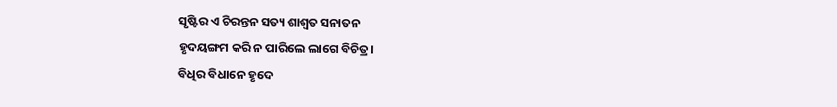ସୃଷ୍ଟିର ଏ ଚିରନ୍ତନ ସତ୍ୟ ଶାଶ୍ଵତ ସନାତନ
ହୃଦୟଙ୍ଗମ କରି ନ ପାରିଲେ ଲାଗେ ବିଚିତ୍ର।
ବିଧିର ବିଧାନେ ହୃଦେ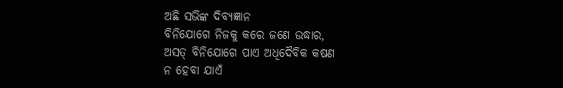ଅଛି ସଭିଙ୍କ ଦିବ୍ୟଜ୍ଞାନ
ବିନିଯୋଗେ ନିଜକୁ କରେ ଜଣେ ଉଦ୍ଧାର,
ଅସତ୍ ବିନିଯୋଗେ ପାଏ ଅଧିଦୈବିକ କଷଣ
ନ ହେବା ଯାଏଁ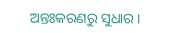ଅନ୍ତଃକରଣରୁ ସୁଧାର।